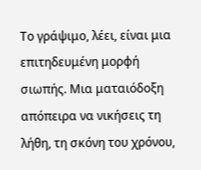Το γράψιμο, λέει, είναι μια επιτηδευμένη μορφή σιωπής. Μια ματαιόδοξη απόπειρα να νικήσεις τη λήθη, τη σκόνη του χρόνου,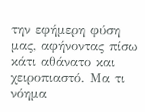την εφήμερη φύση μας, αφήνοντας πίσω κάτι αθάνατο και χειροπιαστό. Μα τι νόημα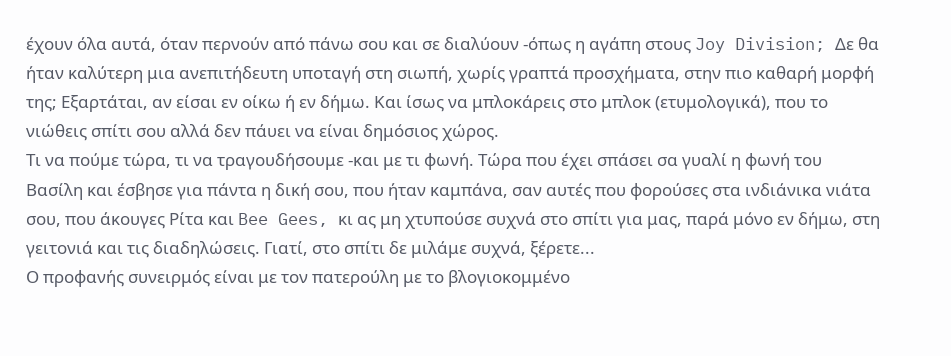έχουν όλα αυτά, όταν περνούν από πάνω σου και σε διαλύουν -όπως η αγάπη στους Joy Division; Δε θα ήταν καλύτερη μια ανεπιτήδευτη υποταγή στη σιωπή, χωρίς γραπτά προσχήματα, στην πιο καθαρή μορφή της; Εξαρτάται, αν είσαι εν οίκω ή εν δήμω. Και ίσως να μπλοκάρεις στο μπλοκ (ετυμολογικά), που το νιώθεις σπίτι σου αλλά δεν πάυει να είναι δημόσιος χώρος.
Τι να πούμε τώρα, τι να τραγουδήσουμε -και με τι φωνή. Τώρα που έχει σπάσει σα γυαλί η φωνή του Βασίλη και έσβησε για πάντα η δική σου, που ήταν καμπάνα, σαν αυτές που φορούσες στα ινδιάνικα νιάτα σου, που άκουγες Ρίτα και Bee Gees, κι ας μη χτυπούσε συχνά στο σπίτι για μας, παρά μόνο εν δήμω, στη γειτονιά και τις διαδηλώσεις. Γιατί, στο σπίτι δε μιλάμε συχνά, ξέρετε...
Ο προφανής συνειρμός είναι με τον πατερούλη με το βλογιοκομμένο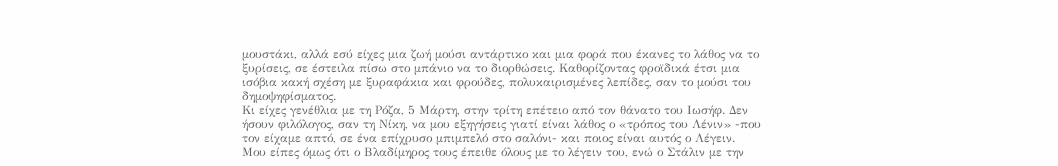μουστάκι, αλλά εσύ είχες μια ζωή μούσι αντάρτικο και μια φορά που έκανες το λάθος να το ξυρίσεις, σε έστειλα πίσω στο μπάνιο να το διορθώσεις. Καθορίζοντας φροϊδικά έτσι μια ισόβια κακή σχέση με ξυραφάκια και φρούδες, πολυκαιρισμένες λεπίδες, σαν το μούσι του δημοψηφίσματος.
Κι είχες γενέθλια με τη Ρόζα, 5 Μάρτη, στην τρίτη επέτειο από τον θάνατο του Ιωσήφ. Δεν ήσουν φιλόλογος, σαν τη Νίκη, να μου εξηγήσεις γιατί είναι λάθος ο «τρόπος του Λένιν» -που τον είχαμε απτό, σε ένα επίχρυσο μπιμπελό στο σαλόνι- και ποιος είναι αυτός ο Λέγειν. Μου είπες όμως ότι ο Βλαδίμηρος τους έπειθε όλους με το λέγειν του, ενώ ο Στάλιν με την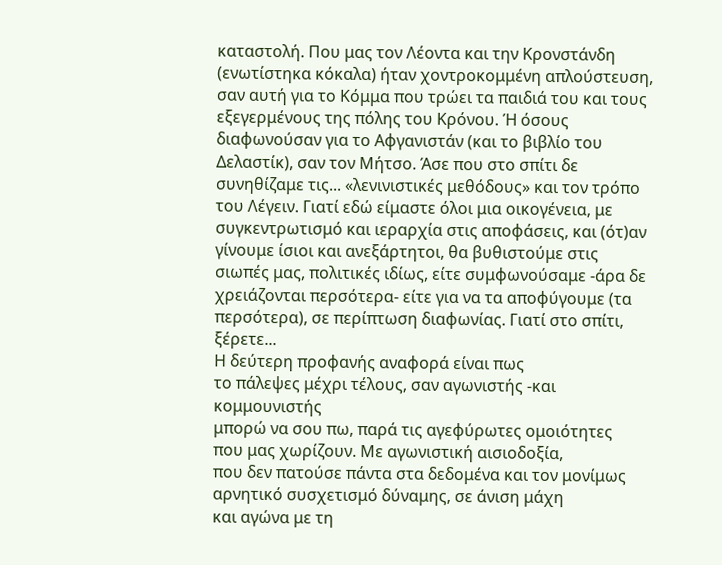καταστολή. Που μας τον Λέοντα και την Κρονστάνδη (ενωτίστηκα κόκαλα) ήταν χοντροκομμένη απλούστευση, σαν αυτή για το Κόμμα που τρώει τα παιδιά του και τους εξεγερμένους της πόλης του Κρόνου. Ή όσους διαφωνούσαν για το Αφγανιστάν (και το βιβλίο του Δελαστίκ), σαν τον Μήτσο. Άσε που στο σπίτι δε συνηθίζαμε τις... «λενινιστικές μεθόδους» και τον τρόπο του Λέγειν. Γιατί εδώ είμαστε όλοι μια οικογένεια, με συγκεντρωτισμό και ιεραρχία στις αποφάσεις, και (ότ)αν γίνουμε ίσιοι και ανεξάρτητοι, θα βυθιστούμε στις σιωπές μας, πολιτικές ιδίως, είτε συμφωνούσαμε -άρα δε χρειάζονται περσότερα- είτε για να τα αποφύγουμε (τα περσότερα), σε περίπτωση διαφωνίας. Γιατί στο σπίτι, ξέρετε...
Η δεύτερη προφανής αναφορά είναι πως
το πάλεψες μέχρι τέλους, σαν αγωνιστής -και κομμουνιστής
μπορώ να σου πω, παρά τις αγεφύρωτες ομοιότητες
που μας χωρίζουν. Με αγωνιστική αισιοδοξία,
που δεν πατούσε πάντα στα δεδομένα και τον μονίμως
αρνητικό συσχετισμό δύναμης, σε άνιση μάχη
και αγώνα με τη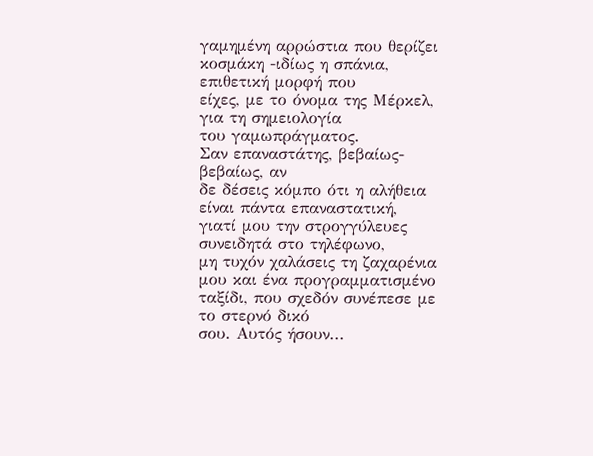γαμημένη αρρώστια που θερίζει
κοσμάκη -ιδίως η σπάνια, επιθετική μορφή που
είχες, με το όνομα της Μέρκελ, για τη σημειολογία
του γαμωπράγματος.
Σαν επαναστάτης, βεβαίως-βεβαίως, αν
δε δέσεις κόμπο ότι η αλήθεια είναι πάντα επαναστατική,
γιατί μου την στρογγύλευες συνειδητά στο τηλέφωνο,
μη τυχόν χαλάσεις τη ζαχαρένια μου και ένα προγραμματισμένο
ταξίδι, που σχεδόν συνέπεσε με το στερνό δικό
σου. Αυτός ήσουν...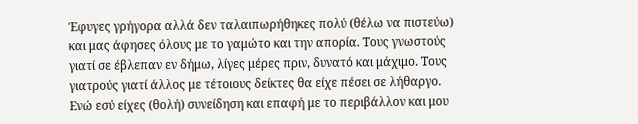Έφυγες γρήγορα αλλά δεν ταλαιπωρήθηκες πολύ (θέλω να πιστεύω) και μας άφησες όλους με το γαμώτο και την απορία. Τους γνωστούς γιατί σε έβλεπαν εν δήμω, λίγες μέρες πριν, δυνατό και μάχιμο. Τους γιατρούς γιατί άλλος με τέτοιους δείκτες θα είχε πέσει σε λήθαργο. Ενώ εσύ είχες (θολή) συνείδηση και επαφή με το περιβάλλον και μου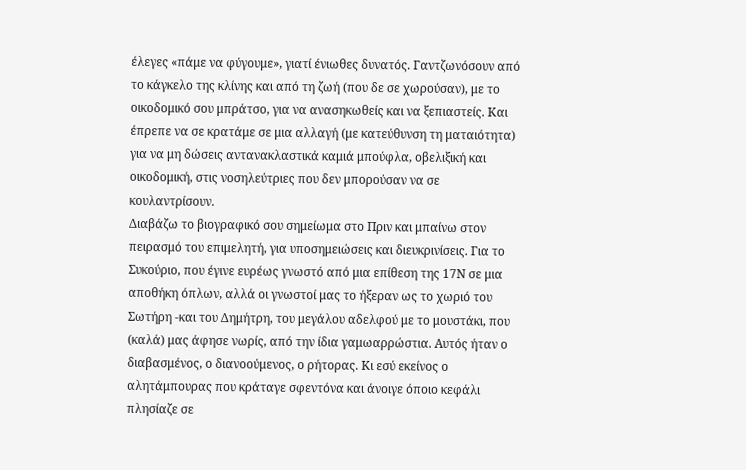έλεγες «πάμε να φύγουμε», γιατί ένιωθες δυνατός. Γαντζωνόσουν από το κάγκελο της κλίνης και από τη ζωή (που δε σε χωρούσαν), με το οικοδομικό σου μπράτσο, για να ανασηκωθείς και να ξεπιαστείς. Και έπρεπε να σε κρατάμε σε μια αλλαγή (με κατεύθυνση τη ματαιότητα) για να μη δώσεις αντανακλαστικά καμιά μπούφλα, οβελιξική και οικοδομική, στις νοσηλεύτριες που δεν μπορούσαν να σε κουλαντρίσουν.
Διαβάζω το βιογραφικό σου σημείωμα στο Πριν και μπαίνω στον πειρασμό του επιμελητή, για υποσημειώσεις και διευκρινίσεις. Για το Συκούριο, που έγινε ευρέως γνωστό από μια επίθεση της 17Ν σε μια αποθήκη όπλων, αλλά οι γνωστοί μας το ήξεραν ως το χωριό του Σωτήρη -και του Δημήτρη, του μεγάλου αδελφού με το μουστάκι, που (καλά) μας άφησε νωρίς, από την ίδια γαμωαρρώστια. Αυτός ήταν ο διαβασμένος, ο διανοούμενος, ο ρήτορας. Κι εσύ εκείνος ο αλητάμπουρας που κράταγε σφεντόνα και άνοιγε όποιο κεφάλι πλησίαζε σε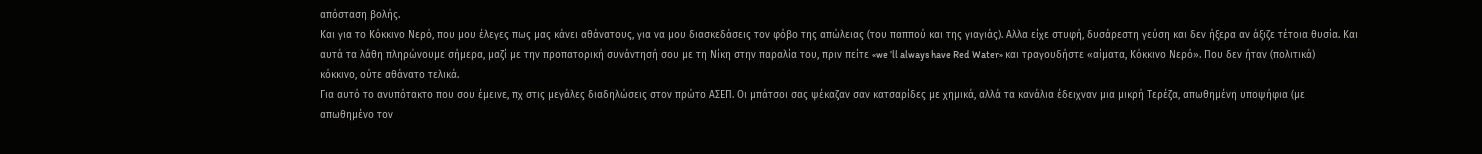απόσταση βολής.
Και για το Κόκκινο Νερό, που μου έλεγες πως μας κάνει αθάνατους, για να μου διασκεδάσεις τον φόβο της απώλειας (του παππού και της γιαγιάς). Αλλα είχε στυφή, δυσάρεστη γεύση και δεν ήξερα αν άξιζε τέτοια θυσία. Και αυτά τα λάθη πληρώνουμε σήμερα, μαζί με την προπατορική συνάντησή σου με τη Νίκη στην παραλία του, πριν πείτε «we ’ll always have Red Water» και τραγουδήστε «αίματα, Κόκκινο Νερό». Που δεν ήταν (πολιτικά) κόκκινο, ούτε αθάνατο τελικά.
Για αυτό το ανυπότακτο που σου έμεινε, πχ στις μεγάλες διαδηλώσεις στον πρώτο ΑΣΕΠ. Οι μπάτσοι σας ψέκαζαν σαν κατσαρίδες με χημικά, αλλά τα κανάλια έδειχναν μια μικρή Τερέζα, απωθημένη υποψήφια (με απωθημένο τον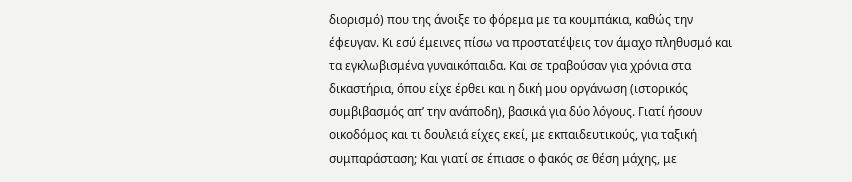διορισμό) που της άνοιξε το φόρεμα με τα κουμπάκια, καθώς την έφευγαν. Κι εσύ έμεινες πίσω να προστατέψεις τον άμαχο πληθυσμό και τα εγκλωβισμένα γυναικόπαιδα. Και σε τραβούσαν για χρόνια στα δικαστήρια, όπου είχε έρθει και η δική μου οργάνωση (ιστορικός συμβιβασμός απ’ την ανάποδη), βασικά για δύο λόγους. Γιατί ήσουν οικοδόμος και τι δουλειά είχες εκεί, με εκπαιδευτικούς, για ταξική συμπαράσταση; Και γιατί σε έπιασε ο φακός σε θέση μάχης, με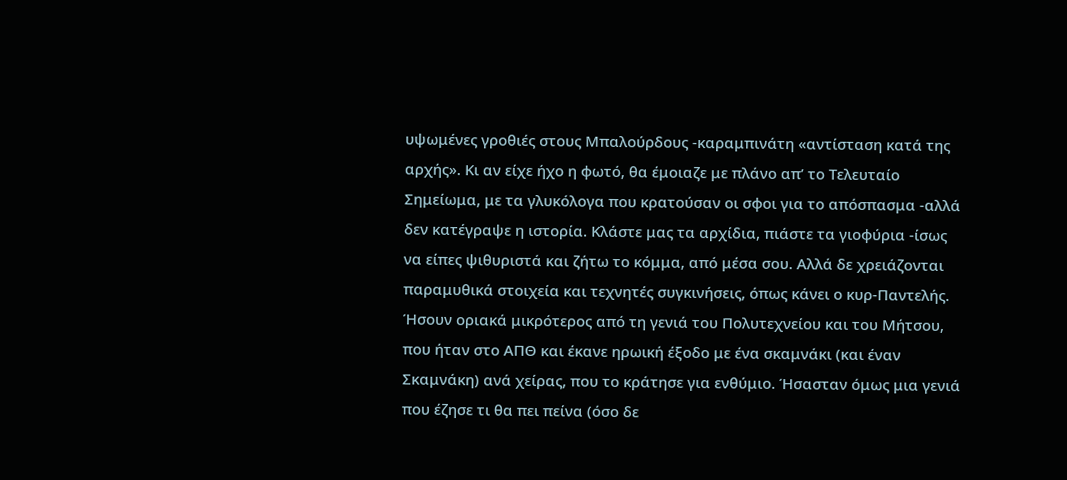υψωμένες γροθιές στους Μπαλούρδους -καραμπινάτη «αντίσταση κατά της αρχής». Κι αν είχε ήχο η φωτό, θα έμοιαζε με πλάνο απ’ το Τελευταίο Σημείωμα, με τα γλυκόλογα που κρατούσαν οι σφοι για το απόσπασμα -αλλά δεν κατέγραψε η ιστορία. Κλάστε μας τα αρχίδια, πιάστε τα γιοφύρια -ίσως να είπες ψιθυριστά και ζήτω το κόμμα, από μέσα σου. Αλλά δε χρειάζονται παραμυθικά στοιχεία και τεχνητές συγκινήσεις, όπως κάνει ο κυρ-Παντελής.
Ήσουν οριακά μικρότερος από τη γενιά του Πολυτεχνείου και του Μήτσου, που ήταν στο ΑΠΘ και έκανε ηρωική έξοδο με ένα σκαμνάκι (και έναν Σκαμνάκη) ανά χείρας, που το κράτησε για ενθύμιο. Ήσασταν όμως μια γενιά που έζησε τι θα πει πείνα (όσο δε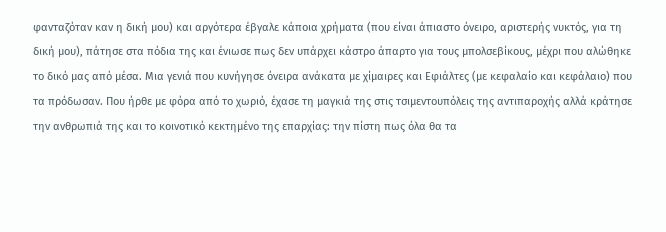φανταζόταν καν η δική μου) και αργότερα έβγαλε κάποια χρήματα (που είναι άπιαστο όνειρο, αριστερής νυκτός, για τη δική μου), πάτησε στα πόδια της και ένιωσε πως δεν υπάρχει κάστρο άπαρτο για τους μπολσεβίκους, μέχρι που αλώθηκε το δικό μας από μέσα. Μια γενιά που κυνήγησε όνειρα ανάκατα με χίμαιρες και Εφιάλτες (με κεφαλαίο και κεφάλαιο) που τα πρόδωσαν. Που ήρθε με φόρα από το χωριό, έχασε τη μαγκιά της στις τσιμεντουπόλεις της αντιπαροχής αλλά κράτησε την ανθρωπιά της και το κοινοτικό κεκτημένο της επαρχίας: την πίστη πως όλα θα τα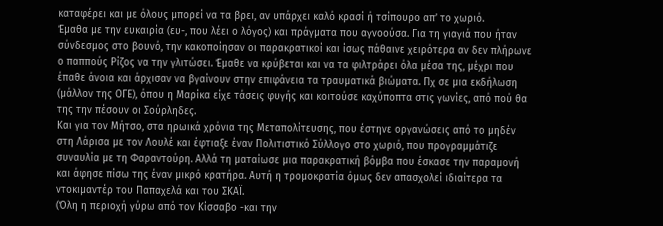καταφέρει και με όλους μπορεί να τα βρει, αν υπάρχει καλό κρασί ή τσίπουρο απ’ το χωριό.
Έμαθα με την ευκαιρία (ευ-, που λέει ο λόγος) και πράγματα που αγνοούσα. Για τη γιαγιά που ήταν σύνδεσμος στο βουνό, την κακοποίησαν οι παρακρατικοί και ίσως πάθαινε χειρότερα αν δεν πλήρωνε ο παππούς Ρίζος να την γλιτώσει. Έμαθε να κρύβεται και να τα φιλτράρει όλα μέσα της, μέχρι που έπαθε άνοια και άρχισαν να βγαίνουν στην επιφάνεια τα τραυματικά βιώματα. Πχ σε μια εκδήλωση (μάλλον της ΟΓΕ), όπου η Μαρίκα είχε τάσεις φυγής και κοιτούσε καχύποπτα στις γωνίες, από πού θα της την πέσουν οι Σούρληδες.
Και για τον Μήτσο, στα ηρωικά χρόνια της Μεταπολίτευσης, που έστηνε οργανώσεις από το μηδέν στη Λάρισα με τον Λουλέ και έφτιαξε έναν Πολιτιστικό Σύλλογο στο χωριό, που προγραμμάτιζε συναυλία με τη Φαραντούρη. Αλλά τη ματαίωσε μια παρακρατική βόμβα που έσκασε την παραμονή και άφησε πίσω της έναν μικρό κρατήρα. Αυτή η τρομοκρατία όμως δεν απασχολεί ιδιαίτερα τα ντοκιμαντέρ του Παπαχελά και του ΣΚΑΪ.
(Όλη η περιοχή γύρω από τον Κίσσαβο -και την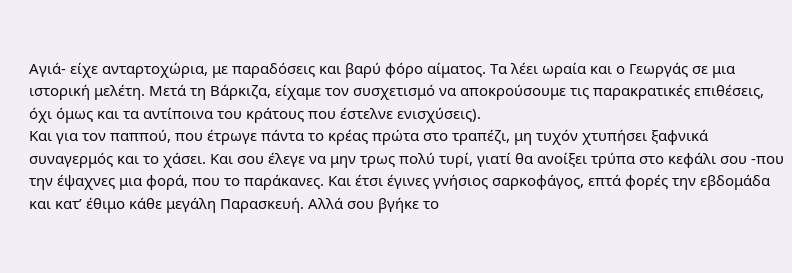Αγιά- είχε ανταρτοχώρια, με παραδόσεις και βαρύ φόρο αίματος. Τα λέει ωραία και ο Γεωργάς σε μια ιστορική μελέτη. Μετά τη Βάρκιζα, είχαμε τον συσχετισμό να αποκρούσουμε τις παρακρατικές επιθέσεις, όχι όμως και τα αντίποινα του κράτους που έστελνε ενισχύσεις).
Και για τον παππού, που έτρωγε πάντα το κρέας πρώτα στο τραπέζι, μη τυχόν χτυπήσει ξαφνικά συναγερμός και το χάσει. Και σου έλεγε να μην τρως πολύ τυρί, γιατί θα ανοίξει τρύπα στο κεφάλι σου -που την έψαχνες μια φορά, που το παράκανες. Και έτσι έγινες γνήσιος σαρκοφάγος, επτά φορές την εβδομάδα και κατ’ έθιμο κάθε μεγάλη Παρασκευή. Αλλά σου βγήκε το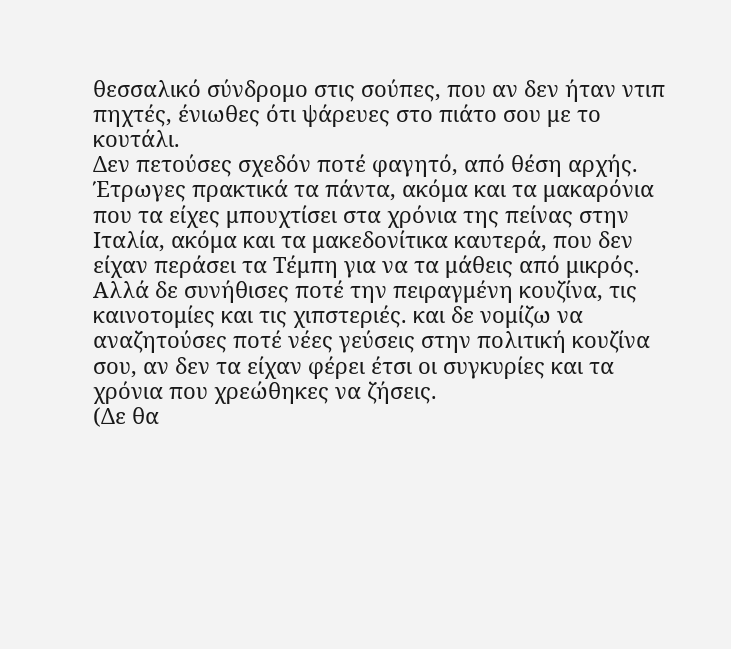θεσσαλικό σύνδρομο στις σούπες, που αν δεν ήταν ντιπ πηχτές, ένιωθες ότι ψάρευες στο πιάτο σου με το κουτάλι.
Δεν πετούσες σχεδόν ποτέ φαγητό, από θέση αρχής. Έτρωγες πρακτικά τα πάντα, ακόμα και τα μακαρόνια που τα είχες μπουχτίσει στα χρόνια της πείνας στην Ιταλία, ακόμα και τα μακεδονίτικα καυτερά, που δεν είχαν περάσει τα Τέμπη για να τα μάθεις από μικρός. Αλλά δε συνήθισες ποτέ την πειραγμένη κουζίνα, τις καινοτομίες και τις χιπστεριές. και δε νομίζω να αναζητούσες ποτέ νέες γεύσεις στην πολιτική κουζίνα σου, αν δεν τα είχαν φέρει έτσι οι συγκυρίες και τα χρόνια που χρεώθηκες να ζήσεις.
(Δε θα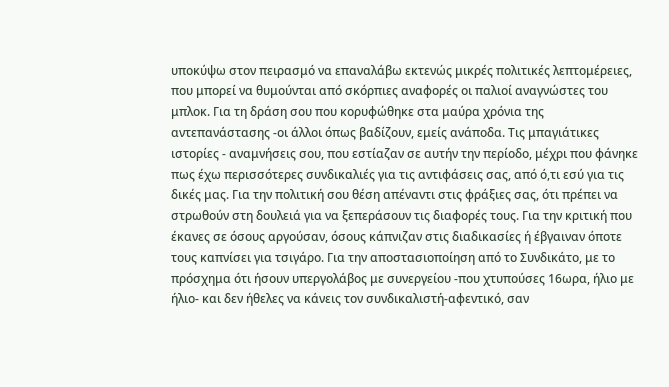υποκύψω στον πειρασμό να επαναλάβω εκτενώς μικρές πολιτικές λεπτομέρειες, που μπορεί να θυμούνται από σκόρπιες αναφορές οι παλιοί αναγνώστες του μπλοκ. Για τη δράση σου που κορυφώθηκε στα μαύρα χρόνια της αντεπανάστασης -οι άλλοι όπως βαδίζουν, εμείς ανάποδα. Τις μπαγιάτικες ιστορίες - αναμνήσεις σου, που εστίαζαν σε αυτήν την περίοδο, μέχρι που φάνηκε πως έχω περισσότερες συνδικαλιές για τις αντιφάσεις σας, από ό,τι εσύ για τις δικές μας. Για την πολιτική σου θέση απέναντι στις φράξιες σας, ότι πρέπει να στρωθούν στη δουλειά για να ξεπεράσουν τις διαφορές τους. Για την κριτική που έκανες σε όσους αργούσαν, όσους κάπνιζαν στις διαδικασίες ή έβγαιναν όποτε τους καπνίσει για τσιγάρο. Για την αποστασιοποίηση από το Συνδικάτο, με το πρόσχημα ότι ήσουν υπεργολάβος με συνεργείου -που χτυπούσες 16ωρα, ήλιο με ήλιο- και δεν ήθελες να κάνεις τον συνδικαλιστή-αφεντικό, σαν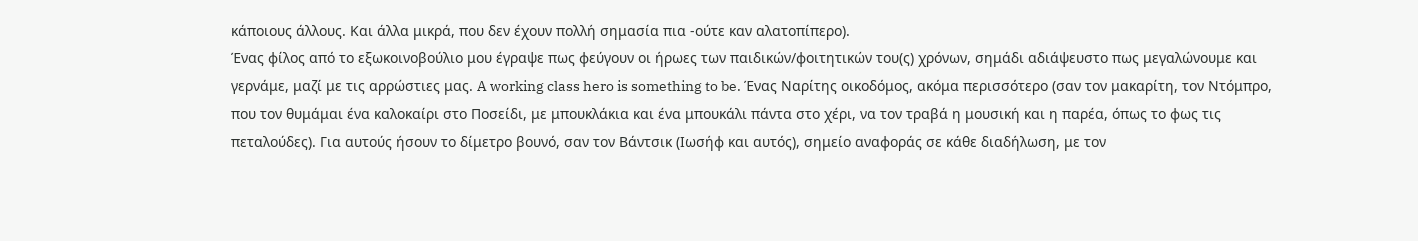κάποιους άλλους. Και άλλα μικρά, που δεν έχουν πολλή σημασία πια -ούτε καν αλατοπίπερο).
Ένας φίλος από το εξωκοινοβούλιο μου έγραψε πως φεύγουν οι ήρωες των παιδικών/φοιτητικών του(ς) χρόνων, σημάδι αδιάψευστο πως μεγαλώνουμε και γερνάμε, μαζί με τις αρρώστιες μας. A working class hero is something to be. Ένας Ναρίτης οικοδόμος, ακόμα περισσότερο (σαν τον μακαρίτη, τον Ντόμπρο, που τον θυμάμαι ένα καλοκαίρι στο Ποσείδι, με μπουκλάκια και ένα μπουκάλι πάντα στο χέρι, να τον τραβά η μουσική και η παρέα, όπως το φως τις πεταλούδες). Για αυτούς ήσουν το δίμετρο βουνό, σαν τον Βάντσικ (Ιωσήφ και αυτός), σημείο αναφοράς σε κάθε διαδήλωση, με τον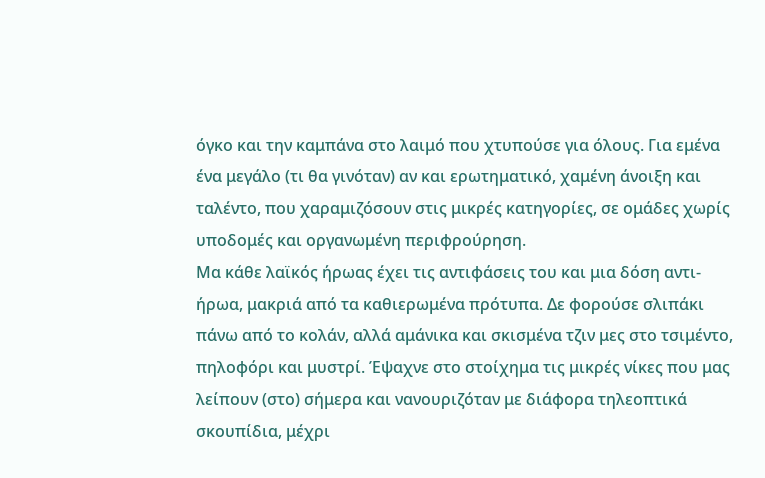όγκο και την καμπάνα στο λαιμό που χτυπούσε για όλους. Για εμένα ένα μεγάλο (τι θα γινόταν) αν και ερωτηματικό, χαμένη άνοιξη και ταλέντο, που χαραμιζόσουν στις μικρές κατηγορίες, σε ομάδες χωρίς υποδομές και οργανωμένη περιφρούρηση.
Μα κάθε λαϊκός ήρωας έχει τις αντιφάσεις του και μια δόση αντι-ήρωα, μακριά από τα καθιερωμένα πρότυπα. Δε φορούσε σλιπάκι πάνω από το κολάν, αλλά αμάνικα και σκισμένα τζιν μες στο τσιμέντο, πηλοφόρι και μυστρί. Έψαχνε στο στοίχημα τις μικρές νίκες που μας λείπουν (στο) σήμερα και νανουριζόταν με διάφορα τηλεοπτικά σκουπίδια, μέχρι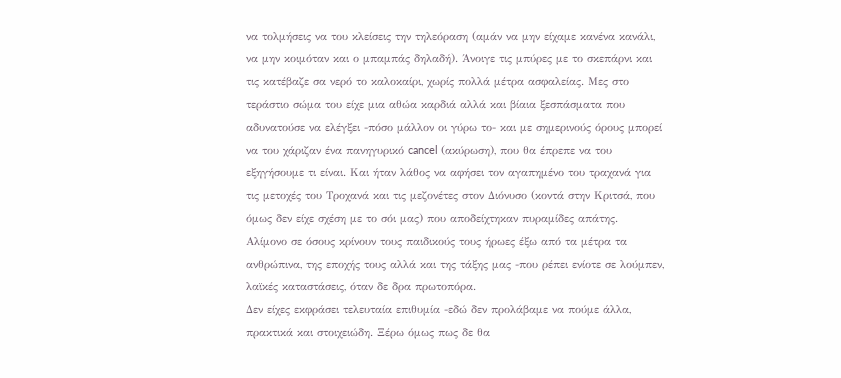να τολμήσεις να του κλείσεις την τηλεόραση (αμάν να μην είχαμε κανένα κανάλι, να μην κοιμόταν και ο μπαμπάς δηλαδή). Άνοιγε τις μπύρες με το σκεπάρνι και τις κατέβαζε σα νερό το καλοκαίρι, χωρίς πολλά μέτρα ασφαλείας. Μες στο τεράστιο σώμα του είχε μια αθώα καρδιά αλλά και βίαια ξεσπάσματα που αδυνατούσε να ελέγξει -πόσο μάλλον οι γύρω το- και με σημερινούς όρους μπορεί να του χάριζαν ένα πανηγυρικό cancel (ακύρωση), που θα έπρεπε να του εξηγήσουμε τι είναι. Και ήταν λάθος να αφήσει τον αγαπημένο του τραχανά για τις μετοχές του Τροχανά και τις μεζονέτες στον Διόνυσο (κοντά στην Κριτσά, που όμως δεν είχε σχέση με το σόι μας) που αποδείχτηκαν πυραμίδες απάτης.
Αλίμονο σε όσους κρίνουν τους παιδικούς τους ήρωες έξω από τα μέτρα τα ανθρώπινα, της εποχής τους αλλά και της τάξης μας -που ρέπει ενίοτε σε λούμπεν, λαϊκές καταστάσεις, όταν δε δρα πρωτοπόρα.
Δεν είχες εκφράσει τελευταία επιθυμία -εδώ δεν προλάβαμε να πούμε άλλα, πρακτικά και στοιχειώδη. Ξέρω όμως πως δε θα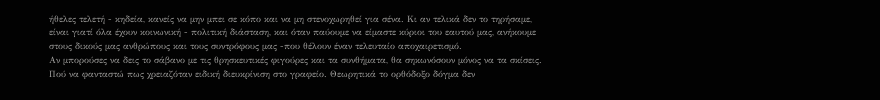ήθελες τελετή - κηδεία, κανείς να μην μπει σε κόπο και να μη στενοχωρηθεί για σένα. Κι αν τελικά δεν το τηρήσαμε, είναι γιατί όλα έχουν κοινωνική - πολιτική διάσταση, και όταν παύουμε να είμαστε κύριοι του εαυτού μας, ανήκουμε στους δικούς μας ανθρώπους και τους συντρόφους μας -που θέλουν έναν τελευταίο αποχαιρετισμό.
Αν μπορούσες να δεις το σάβανο με τις θρησκευτικές φιγούρες και τα συνθήματα, θα σηκωνόσουν μόνος να τα σκίσεις. Πού να φανταστώ πως χρειαζόταν ειδική διευκρίνιση στο γραφείο. Θεωρητικά το ορθόδοξο δόγμα δεν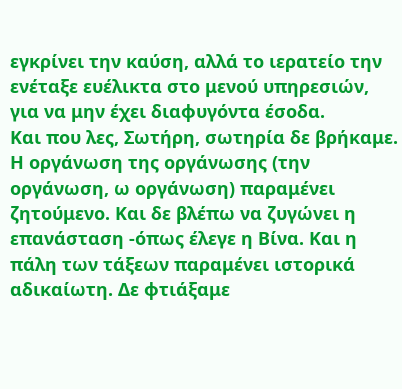εγκρίνει την καύση, αλλά το ιερατείο την ενέταξε ευέλικτα στο μενού υπηρεσιών, για να μην έχει διαφυγόντα έσοδα.
Και που λες, Σωτήρη, σωτηρία δε βρήκαμε. Η οργάνωση της οργάνωσης (την οργάνωση, ω οργάνωση) παραμένει ζητούμενο. Και δε βλέπω να ζυγώνει η επανάσταση -όπως έλεγε η Βίνα. Και η πάλη των τάξεων παραμένει ιστορικά αδικαίωτη. Δε φτιάξαμε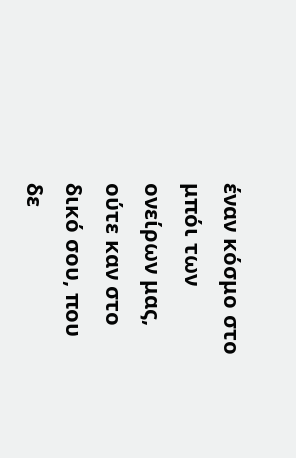έναν κόσμο στο μπόι των ονείρων μας, ούτε καν στο δικό σου, που δε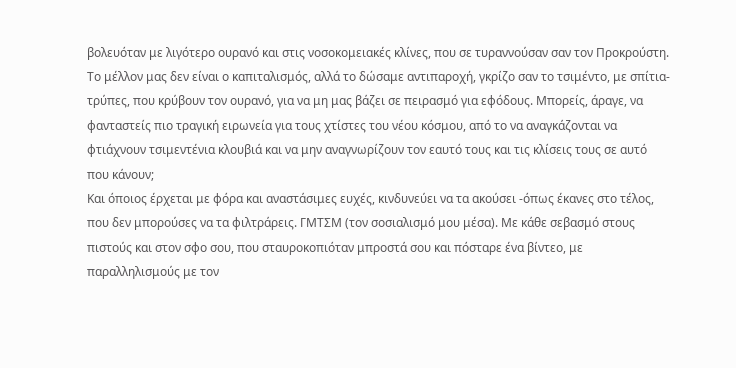βολευόταν με λιγότερο ουρανό και στις νοσοκομειακές κλίνες, που σε τυραννούσαν σαν τον Προκρούστη. Το μέλλον μας δεν είναι ο καπιταλισμός, αλλά το δώσαμε αντιπαροχή, γκρίζο σαν το τσιμέντο, με σπίτια-τρύπες, που κρύβουν τον ουρανό, για να μη μας βάζει σε πειρασμό για εφόδους. Μπορείς, άραγε, να φανταστείς πιο τραγική ειρωνεία για τους χτίστες του νέου κόσμου, από το να αναγκάζονται να φτιάχνουν τσιμεντένια κλουβιά και να μην αναγνωρίζουν τον εαυτό τους και τις κλίσεις τους σε αυτό που κάνουν;
Και όποιος έρχεται με φόρα και αναστάσιμες ευχές, κινδυνεύει να τα ακούσει -όπως έκανες στο τέλος, που δεν μπορούσες να τα φιλτράρεις. ΓΜΤΣΜ (τον σοσιαλισμό μου μέσα). Με κάθε σεβασμό στους πιστούς και στον σφο σου, που σταυροκοπιόταν μπροστά σου και πόσταρε ένα βίντεο, με παραλληλισμούς με τον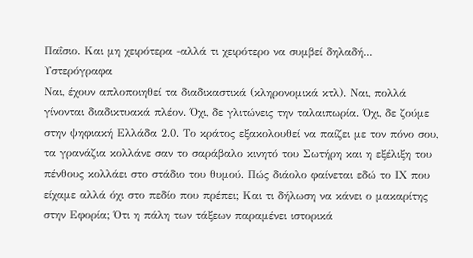Παΐσιο. Και μη χειρότερα -αλλά τι χειρότερο να συμβεί δηλαδή...
Υστερόγραφα
Ναι, έχουν απλοποιηθεί τα διαδικαστικά (κληρονομικά κτλ). Ναι, πολλά γίνονται διαδικτυακά πλέον. Όχι, δε γλιτώνεις την ταλαιπωρία. Όχι, δε ζούμε στην ψηφιακή Ελλάδα 2.0. Το κράτος εξακολουθεί να παίζει με τον πόνο σου, τα γρανάζια κολλάνε σαν το σαράβαλο κινητό του Σωτήρη και η εξέλιξη του πένθους κολλάει στο στάδιο του θυμού. Πώς διάολο φαίνεται εδώ το ΙΧ που είχαμε αλλά όχι στο πεδίο που πρέπει; Και τι δήλωση να κάνει ο μακαρίτης στην Εφορία; Ότι η πάλη των τάξεων παραμένει ιστορικά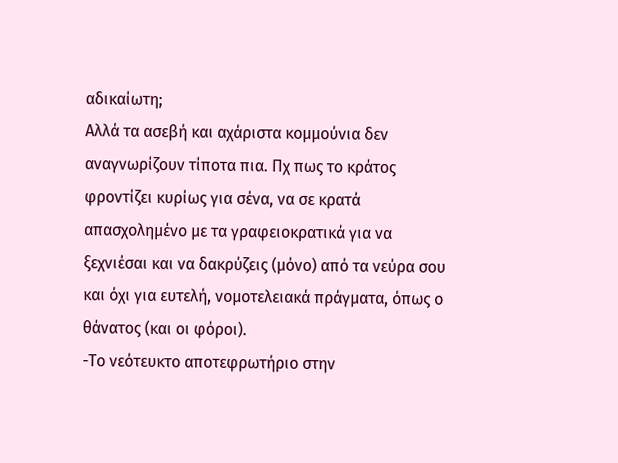αδικαίωτη;
Αλλά τα ασεβή και αχάριστα κομμούνια δεν αναγνωρίζουν τίποτα πια. Πχ πως το κράτος φροντίζει κυρίως για σένα, να σε κρατά απασχολημένο με τα γραφειοκρατικά για να ξεχνιέσαι και να δακρύζεις (μόνο) από τα νεύρα σου και όχι για ευτελή, νομοτελειακά πράγματα, όπως ο θάνατος (και οι φόροι).
-Το νεότευκτο αποτεφρωτήριο στην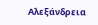Αλεξάνδρεια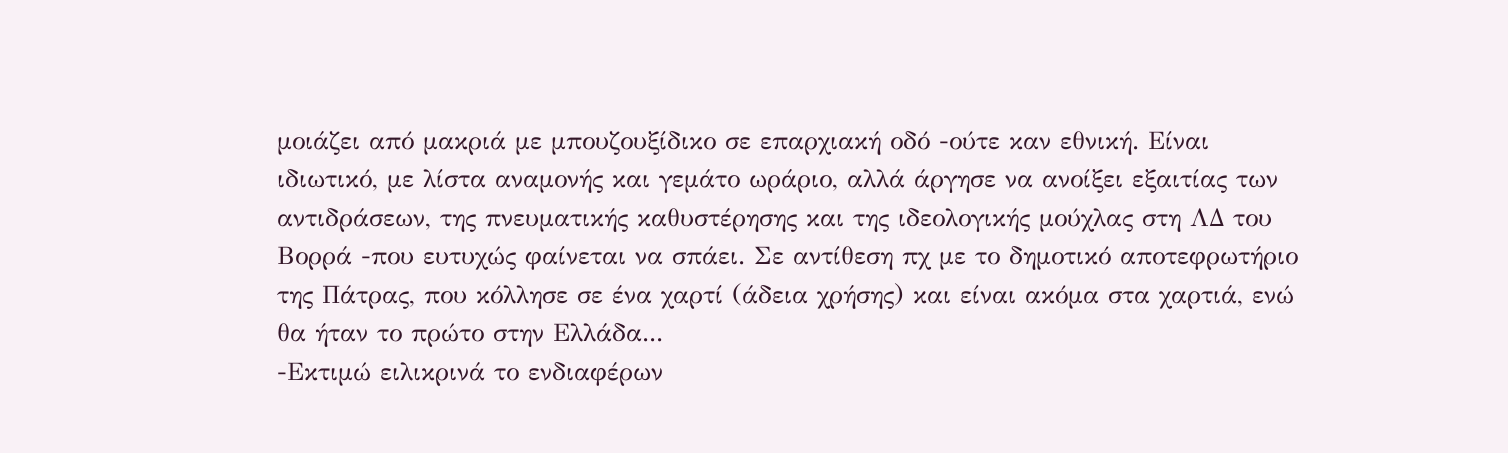μοιάζει από μακριά με μπουζουξίδικο σε επαρχιακή οδό -ούτε καν εθνική. Είναι ιδιωτικό, με λίστα αναμονής και γεμάτο ωράριο, αλλά άργησε να ανοίξει εξαιτίας των αντιδράσεων, της πνευματικής καθυστέρησης και της ιδεολογικής μούχλας στη ΛΔ του Βορρά -που ευτυχώς φαίνεται να σπάει. Σε αντίθεση πχ με το δημοτικό αποτεφρωτήριο της Πάτρας, που κόλλησε σε ένα χαρτί (άδεια χρήσης) και είναι ακόμα στα χαρτιά, ενώ θα ήταν το πρώτο στην Ελλάδα...
-Εκτιμώ ειλικρινά το ενδιαφέρων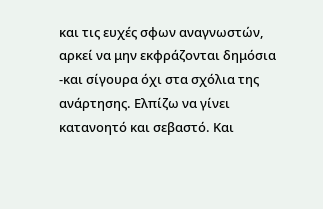και τις ευχές σφων αναγνωστών, αρκεί να μην εκφράζονται δημόσια -και σίγουρα όχι στα σχόλια της ανάρτησης. Ελπίζω να γίνει κατανοητό και σεβαστό. Και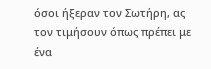όσοι ήξεραν τον Σωτήρη, ας τον τιμήσουν όπως πρέπει με ένα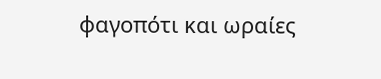φαγοπότι και ωραίες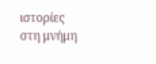ιστορίες στη μνήμη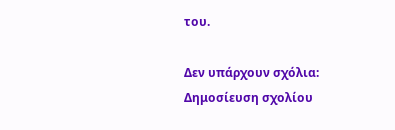του.

Δεν υπάρχουν σχόλια:
Δημοσίευση σχολίου